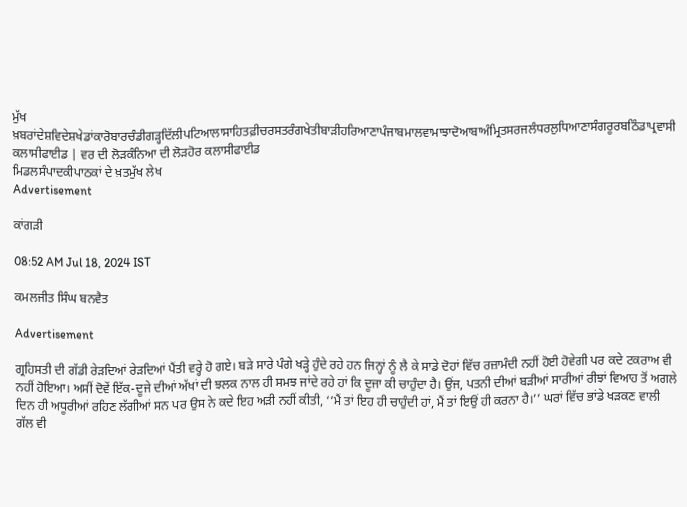ਮੁੱਖ ਖ਼ਬਰਾਂਦੇਸ਼ਵਿਦੇਸ਼ਖੇਡਾਂਕਾਰੋਬਾਰਚੰਡੀਗੜ੍ਹਦਿੱਲੀਪਟਿਆਲਾਸਾਹਿਤਫ਼ੀਚਰਸਤਰੰਗਖੇਤੀਬਾੜੀਹਰਿਆਣਾਪੰਜਾਬਮਾਲਵਾਮਾਝਾਦੋਆਬਾਅੰਮ੍ਰਿਤਸਰਜਲੰਧਰਲੁਧਿਆਣਾਸੰਗਰੂਰਬਠਿੰਡਾਪ੍ਰਵਾਸੀ
ਕਲਾਸੀਫਾਈਡ | ਵਰ ਦੀ ਲੋੜਕੰਨਿਆ ਦੀ ਲੋੜਹੋਰ ਕਲਾਸੀਫਾਈਡ
ਮਿਡਲਸੰਪਾਦਕੀਪਾਠਕਾਂ ਦੇ ਖ਼ਤਮੁੱਖ ਲੇਖ
Advertisement

ਕਾਂਗੜੀ

08:52 AM Jul 18, 2024 IST

ਕਮਲਜੀਤ ਸਿੰਘ ਬਨਵੈਤ

Advertisement

ਗ੍ਰਹਿਸਤੀ ਦੀ ਗੱਡੀ ਰੇੜਦਿਆਂ ਰੇੜਦਿਆਂ ਪੈਂਤੀ ਵਰ੍ਹੇ ਹੋ ਗਏ। ਬੜੇ ਸਾਰੇ ਪੰਗੇ ਖੜ੍ਹੇ ਹੁੰਦੇ ਰਹੇ ਹਨ ਜਿਨ੍ਹਾਂ ਨੂੰ ਲੈ ਕੇ ਸਾਡੇ ਦੋਹਾਂ ਵਿੱਚ ਰਜ਼ਾਮੰਦੀ ਨਹੀਂ ਹੋਈ ਹੋਵੇਗੀ ਪਰ ਕਦੇ ਟਕਰਾਅ ਵੀ ਨਹੀਂ ਹੋਇਆ। ਅਸੀਂ ਦੋਵੇਂ ਇੱਕ-ਦੂਜੇ ਦੀਆਂ ਅੱਖਾਂ ਦੀ ਝਲਕ ਨਾਲ ਹੀ ਸਮਝ ਜਾਂਦੇ ਰਹੇ ਹਾਂ ਕਿ ਦੂਜਾ ਕੀ ਚਾਹੁੰਦਾ ਹੈ। ਉਂਜ, ਪਤਨੀ ਦੀਆਂ ਬੜੀਆਂ ਸਾਰੀਆਂ ਰੀਝਾਂ ਵਿਆਹ ਤੋਂ ਅਗਲੇ ਦਿਨ ਹੀ ਅਧੂਰੀਆਂ ਰਹਿਣ ਲੱਗੀਆਂ ਸਨ ਪਰ ਉਸ ਨੇ ਕਦੇ ਇਹ ਅੜੀ ਨਹੀਂ ਕੀਤੀ, ‘‘ਮੈਂ ਤਾਂ ਇਹ ਹੀ ਚਾਹੁੰਦੀ ਹਾਂ, ਮੈਂ ਤਾਂ ਇਉਂ ਹੀ ਕਰਨਾ ਹੈ।’’ ਘਰਾਂ ਵਿੱਚ ਭਾਂਡੇ ਖੜਕਣ ਵਾਲੀ ਗੱਲ ਵੀ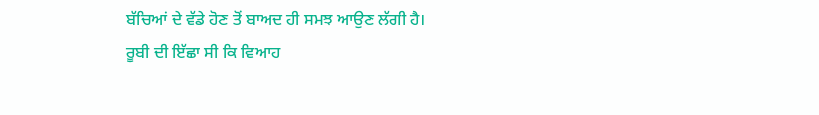ਬੱਚਿਆਂ ਦੇ ਵੱਡੇ ਹੋਣ ਤੋਂ ਬਾਅਦ ਹੀ ਸਮਝ ਆਉਣ ਲੱਗੀ ਹੈ।
ਰੂਬੀ ਦੀ ਇੱਛਾ ਸੀ ਕਿ ਵਿਆਹ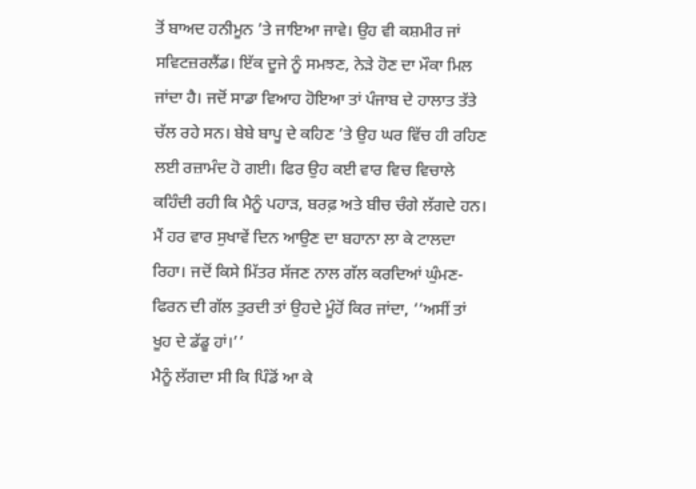ਤੋਂ ਬਾਅਦ ਹਨੀਮੂਨ ’ਤੇ ਜਾਇਆ ਜਾਵੇ। ਉਹ ਵੀ ਕਸ਼ਮੀਰ ਜਾਂ ਸਵਿਟਜ਼ਰਲੈਂਡ। ਇੱਕ ਦੂਜੇ ਨੂੰ ਸਮਝਣ, ਨੇੜੇ ਹੋਣ ਦਾ ਮੌਕਾ ਮਿਲ ਜਾਂਦਾ ਹੈ। ਜਦੋਂ ਸਾਡਾ ਵਿਆਹ ਹੋਇਆ ਤਾਂ ਪੰਜਾਬ ਦੇ ਹਾਲਾਤ ਤੱਤੇ ਚੱਲ ਰਹੇ ਸਨ। ਬੇਬੇ ਬਾਪੂ ਦੇ ਕਹਿਣ ’ਤੇ ਉਹ ਘਰ ਵਿੱਚ ਹੀ ਰਹਿਣ ਲਈ ਰਜ਼ਾਮੰਦ ਹੋ ਗਈ। ਫਿਰ ਉਹ ਕਈ ਵਾਰ ਵਿਚ ਵਿਚਾਲੇ ਕਹਿੰਦੀ ਰਹੀ ਕਿ ਮੈਨੂੰ ਪਹਾੜ, ਬਰਫ਼ ਅਤੇ ਬੀਚ ਚੰਗੇ ਲੱਗਦੇ ਹਨ। ਮੈਂ ਹਰ ਵਾਰ ਸੁਖਾਵੇਂ ਦਿਨ ਆਉਣ ਦਾ ਬਹਾਨਾ ਲਾ ਕੇ ਟਾਲਦਾ ਰਿਹਾ। ਜਦੋਂ ਕਿਸੇ ਮਿੱਤਰ ਸੱਜਣ ਨਾਲ ਗੱਲ ਕਰਦਿਆਂ ਘੁੰਮਣ-ਫਿਰਨ ਦੀ ਗੱਲ ਤੁਰਦੀ ਤਾਂ ਉਹਦੇ ਮੂੰਹੋਂ ਕਿਰ ਜਾਂਦਾ, ‘‘ਅਸੀਂ ਤਾਂ ਖੂਹ ਦੇ ਡੱਡੂ ਹਾਂ।’’
ਮੈਨੂੰ ਲੱਗਦਾ ਸੀ ਕਿ ਪਿੰਡੋਂ ਆ ਕੇ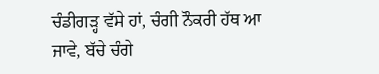ਚੰਡੀਗੜ੍ਹ ਵੱਸੇ ਹਾਂ, ਚੰਗੀ ਨੌਕਰੀ ਹੱਥ ਆ ਜਾਵੇ, ਬੱਚੇ ਚੰਗੇ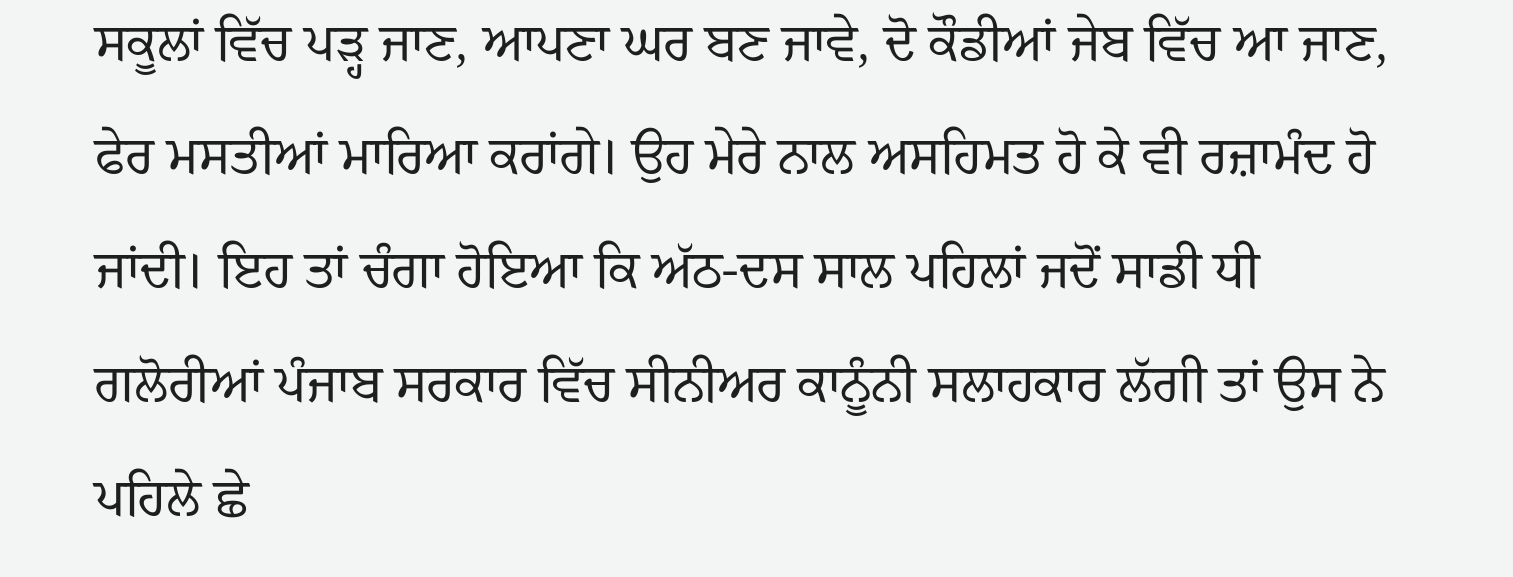ਸਕੂਲਾਂ ਵਿੱਚ ਪੜ੍ਹ ਜਾਣ, ਆਪਣਾ ਘਰ ਬਣ ਜਾਵੇ, ਦੋ ਕੌਡੀਆਂ ਜੇਬ ਵਿੱਚ ਆ ਜਾਣ, ਫੇਰ ਮਸਤੀਆਂ ਮਾਰਿਆ ਕਰਾਂਗੇ। ਉਹ ਮੇਰੇ ਨਾਲ ਅਸਹਿਮਤ ਹੋ ਕੇ ਵੀ ਰਜ਼ਾਮੰਦ ਹੋ ਜਾਂਦੀ। ਇਹ ਤਾਂ ਚੰਗਾ ਹੋਇਆ ਕਿ ਅੱਠ-ਦਸ ਸਾਲ ਪਹਿਲਾਂ ਜਦੋਂ ਸਾਡੀ ਧੀ ਗਲੋਰੀਆਂ ਪੰਜਾਬ ਸਰਕਾਰ ਵਿੱਚ ਸੀਨੀਅਰ ਕਾਨੂੰਨੀ ਸਲਾਹਕਾਰ ਲੱਗੀ ਤਾਂ ਉਸ ਨੇ ਪਹਿਲੇ ਛੇ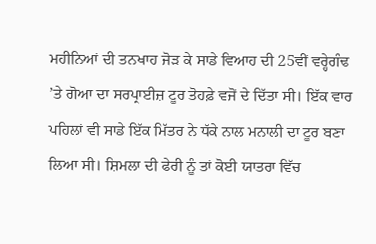ਮਹੀਨਿਆਂ ਦੀ ਤਨਖਾਹ ਜੋੜ ਕੇ ਸਾਡੇ ਵਿਆਹ ਦੀ 25ਵੀਂ ਵਰ੍ਹੇਗੰਢ ’ਤੇ ਗੋਆ ਦਾ ਸਰਪ੍ਰਾਈਜ਼ ਟੂਰ ਤੋਹਫ਼ੇ ਵਜੋਂ ਦੇ ਦਿੱਤਾ ਸੀ। ਇੱਕ ਵਾਰ ਪਹਿਲਾਂ ਵੀ ਸਾਡੇ ਇੱਕ ਮਿੱਤਰ ਨੇ ਧੱਕੇ ਨਾਲ ਮਨਾਲੀ ਦਾ ਟੂਰ ਬਣਾ ਲਿਆ ਸੀ। ਸ਼ਿਮਲਾ ਦੀ ਫੇਰੀ ਨੂੰ ਤਾਂ ਕੋਈ ਯਾਤਰਾ ਵਿੱਚ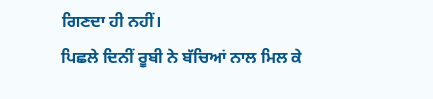ਗਿਣਦਾ ਹੀ ਨਹੀਂ।
ਪਿਛਲੇ ਦਿਨੀਂ ਰੂਬੀ ਨੇ ਬੱਚਿਆਂ ਨਾਲ ਮਿਲ ਕੇ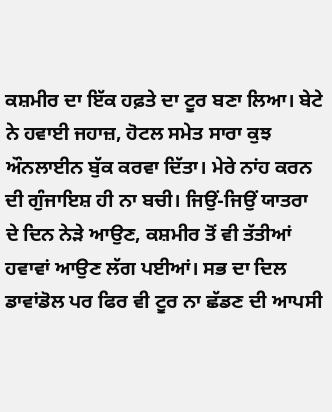ਕਸ਼ਮੀਰ ਦਾ ਇੱਕ ਹਫ਼ਤੇ ਦਾ ਟੂਰ ਬਣਾ ਲਿਆ। ਬੇਟੇ ਨੇ ਹਵਾਈ ਜਹਾਜ਼, ਹੋਟਲ ਸਮੇਤ ਸਾਰਾ ਕੁਝ ਔਨਲਾਈਨ ਬੁੱਕ ਕਰਵਾ ਦਿੱਤਾ। ਮੇਰੇ ਨਾਂਹ ਕਰਨ ਦੀ ਗੁੰਜਾਇਸ਼ ਹੀ ਨਾ ਬਚੀ। ਜਿਉਂ-ਜਿਉਂ ਯਾਤਰਾ ਦੇ ਦਿਨ ਨੇੜੇ ਆਉਣ, ਕਸ਼ਮੀਰ ਤੋਂ ਵੀ ਤੱਤੀਆਂ ਹਵਾਵਾਂ ਆਉਣ ਲੱਗ ਪਈਆਂ। ਸਭ ਦਾ ਦਿਲ ਡਾਵਾਂਡੋਲ ਪਰ ਫਿਰ ਵੀ ਟੂਰ ਨਾ ਛੱਡਣ ਦੀ ਆਪਸੀ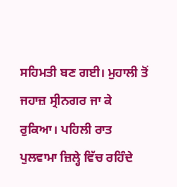ਸਹਿਮਤੀ ਬਣ ਗਈ। ਮੁਹਾਲੀ ਤੋਂ ਜਹਾਜ਼ ਸ੍ਰੀਨਗਰ ਜਾ ਕੇ ਰੁਕਿਆ। ਪਹਿਲੀ ਰਾਤ ਪੁਲਵਾਮਾ ਜ਼ਿਲ੍ਹੇ ਵਿੱਚ ਰਹਿੰਦੇ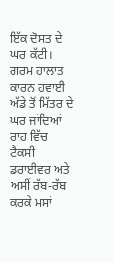ਇੱਕ ਦੋਸਤ ਦੇ ਘਰ ਕੱਟੀ। ਗਰਮ ਹਾਲਾਤ ਕਾਰਨ ਹਵਾਈ ਅੱਡੇ ਤੋਂ ਮਿੱਤਰ ਦੇ ਘਰ ਜਾਂਦਿਆਂ ਰਾਹ ਵਿੱਚ ਟੈਕਸੀ ਡਰਾਈਵਰ ਅਤੇ ਅਸੀਂ ਰੱਬ-ਰੱਬ ਕਰਕੇ ਮਸਾਂ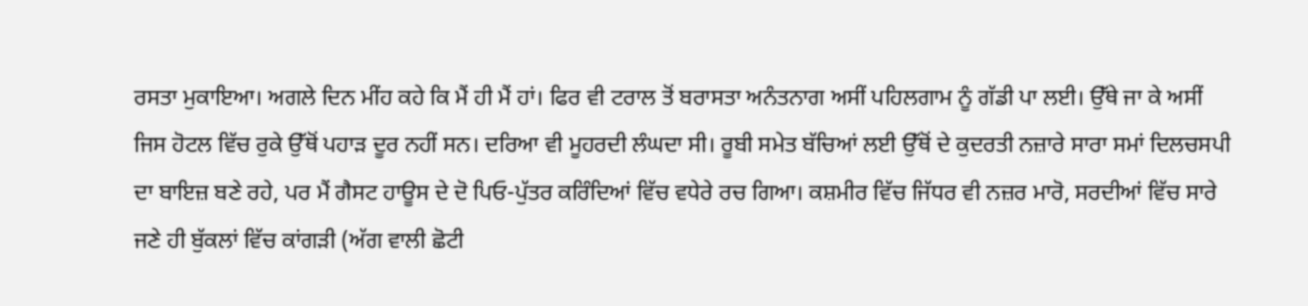ਰਸਤਾ ਮੁਕਾਇਆ। ਅਗਲੇ ਦਿਨ ਮੀਂਹ ਕਹੇ ਕਿ ਮੈਂ ਹੀ ਮੈਂ ਹਾਂ। ਫਿਰ ਵੀ ਟਰਾਲ ਤੋਂ ਬਰਾਸਤਾ ਅਨੰਤਨਾਗ ਅਸੀਂ ਪਹਿਲਗਾਮ ਨੂੰ ਗੱਡੀ ਪਾ ਲਈ। ਉੱਥੇ ਜਾ ਕੇ ਅਸੀਂ ਜਿਸ ਹੋਟਲ ਵਿੱਚ ਰੁਕੇ ਉੱਥੋਂ ਪਹਾੜ ਦੂਰ ਨਹੀਂ ਸਨ। ਦਰਿਆ ਵੀ ਮੂਹਰਦੀ ਲੰਘਦਾ ਸੀ। ਰੂਬੀ ਸਮੇਤ ਬੱਚਿਆਂ ਲਈ ਉੱਥੋਂ ਦੇ ਕੁਦਰਤੀ ਨਜ਼ਾਰੇ ਸਾਰਾ ਸਮਾਂ ਦਿਲਚਸਪੀ ਦਾ ਬਾਇਜ਼ ਬਣੇ ਰਹੇ, ਪਰ ਮੈਂ ਗੈਸਟ ਹਾਊਸ ਦੇ ਦੋ ਪਿਓ-ਪੁੱਤਰ ਕਰਿੰਦਿਆਂ ਵਿੱਚ ਵਧੇਰੇ ਰਚ ਗਿਆ। ਕਸ਼ਮੀਰ ਵਿੱਚ ਜਿੱਧਰ ਵੀ ਨਜ਼ਰ ਮਾਰੋ, ਸਰਦੀਆਂ ਵਿੱਚ ਸਾਰੇ ਜਣੇ ਹੀ ਬੁੱਕਲਾਂ ਵਿੱਚ ਕਾਂਗੜੀ (ਅੱਗ ਵਾਲੀ ਛੋਟੀ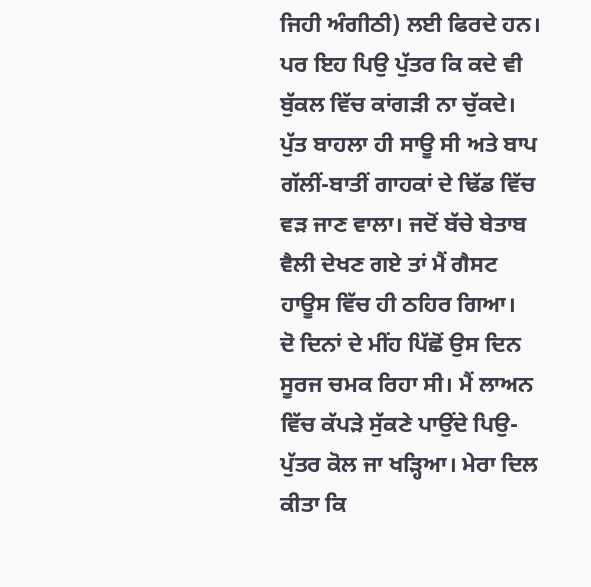ਜਿਹੀ ਅੰਗੀਠੀ) ਲਈ ਫਿਰਦੇ ਹਨ। ਪਰ ਇਹ ਪਿਉ ਪੁੱਤਰ ਕਿ ਕਦੇ ਵੀ ਬੁੱਕਲ ਵਿੱਚ ਕਾਂਗੜੀ ਨਾ ਚੁੱਕਦੇ। ਪੁੱਤ ਬਾਹਲਾ ਹੀ ਸਾਊ ਸੀ ਅਤੇ ਬਾਪ ਗੱਲੀਂ-ਬਾਤੀਂ ਗਾਹਕਾਂ ਦੇ ਢਿੱਡ ਵਿੱਚ ਵੜ ਜਾਣ ਵਾਲਾ। ਜਦੋਂ ਬੱਚੇ ਬੇਤਾਬ ਵੈਲੀ ਦੇਖਣ ਗਏ ਤਾਂ ਮੈਂ ਗੈਸਟ ਹਾਊਸ ਵਿੱਚ ਹੀ ਠਹਿਰ ਗਿਆ।
ਦੋ ਦਿਨਾਂ ਦੇ ਮੀਂਹ ਪਿੱਛੋਂ ਉਸ ਦਿਨ ਸੂਰਜ ਚਮਕ ਰਿਹਾ ਸੀ। ਮੈਂ ਲਾਅਨ ਵਿੱਚ ਕੱਪੜੇ ਸੁੱਕਣੇ ਪਾਉਂਦੇ ਪਿਉ-ਪੁੱਤਰ ਕੋਲ ਜਾ ਖੜ੍ਹਿਆ। ਮੇਰਾ ਦਿਲ ਕੀਤਾ ਕਿ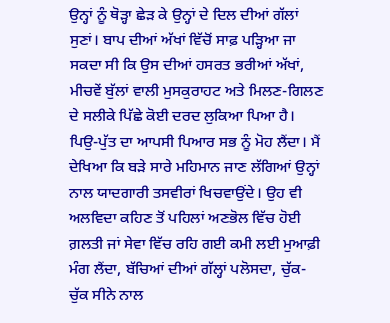ਉਨ੍ਹਾਂ ਨੂੰ ਥੋੜ੍ਹਾ ਛੇੜ ਕੇ ਉਨ੍ਹਾਂ ਦੇ ਦਿਲ ਦੀਆਂ ਗੱਲਾਂ ਸੁਣਾਂ। ਬਾਪ ਦੀਆਂ ਅੱਖਾਂ ਵਿੱਚੋਂ ਸਾਫ਼ ਪੜ੍ਹਿਆ ਜਾ ਸਕਦਾ ਸੀ ਕਿ ਉਸ ਦੀਆਂ ਹਸਰਤ ਭਰੀਆਂ ਅੱਖਾਂ, ਮੀਚਵੇਂ ਬੁੱਲਾਂ ਵਾਲੀ ਮੁਸਕੁਰਾਹਟ ਅਤੇ ਮਿਲਣ-ਗਿਲਣ ਦੇ ਸਲੀਕੇ ਪਿੱਛੇ ਕੋਈ ਦਰਦ ਲੁਕਿਆ ਪਿਆ ਹੈ। ਪਿਉ-ਪੁੱਤ ਦਾ ਆਪਸੀ ਪਿਆਰ ਸਭ ਨੂੰ ਮੋਹ ਲੈਂਦਾ। ਮੈਂ ਦੇਖਿਆ ਕਿ ਬੜੇ ਸਾਰੇ ਮਹਿਮਾਨ ਜਾਣ ਲੱਗਿਆਂ ਉਨ੍ਹਾਂ ਨਾਲ ਯਾਦਗਾਰੀ ਤਸਵੀਰਾਂ ਖਿਚਵਾਉਂਦੇ। ਉਹ ਵੀ ਅਲਵਿਦਾ ਕਹਿਣ ਤੋਂ ਪਹਿਲਾਂ ਅਣਭੋਲ ਵਿੱਚ ਹੋਈ ਗ਼ਲਤੀ ਜਾਂ ਸੇਵਾ ਵਿੱਚ ਰਹਿ ਗਈ ਕਮੀ ਲਈ ਮੁਆਫ਼ੀ ਮੰਗ ਲੈਂਦਾ, ਬੱਚਿਆਂ ਦੀਆਂ ਗੱਲ੍ਹਾਂ ਪਲੋਸਦਾ, ਚੁੱਕ-ਚੁੱਕ ਸੀਨੇ ਨਾਲ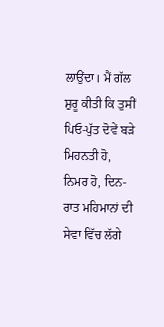ਲਾਉਂਦਾ। ਮੈਂ ਗੱਲ ਸ਼ੁਰੂ ਕੀਤੀ ਕਿ ਤੁਸੀਂ ਪਿਓ-ਪੁੱਤ ਦੋਵੇਂ ਬੜੇ ਮਿਹਨਤੀ ਹੋ, ਨਿਮਰ ਹੋ, ਦਿਨ-ਰਾਤ ਮਹਿਮਾਨਾਂ ਦੀ ਸੇਵਾ ਵਿੱਚ ਲੱਗੇ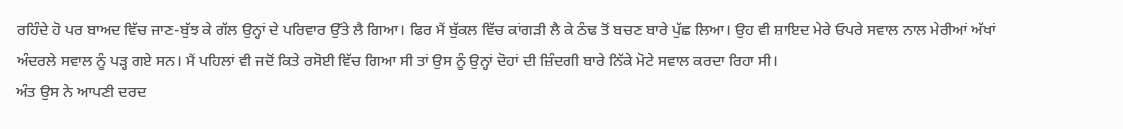ਰਹਿੰਦੇ ਹੋ ਪਰ ਬਾਅਦ ਵਿੱਚ ਜਾਣ-ਬੁੱਝ ਕੇ ਗੱਲ ਉਨ੍ਹਾਂ ਦੇ ਪਰਿਵਾਰ ਉੱਤੇ ਲੈ ਗਿਆ। ਫਿਰ ਮੈਂ ਬੁੱਕਲ ਵਿੱਚ ਕਾਂਗੜੀ ਲੈ ਕੇ ਠੰਢ ਤੋਂ ਬਚਣ ਬਾਰੇ ਪੁੱਛ ਲਿਆ। ਉਹ ਵੀ ਸ਼ਾਇਦ ਮੇਰੇ ਓਪਰੇ ਸਵਾਲ ਨਾਲ ਮੇਰੀਆਂ ਅੱਖਾਂ ਅੰਦਰਲੇ ਸਵਾਲ ਨੂੰ ਪੜ੍ਹ ਗਏ ਸਨ। ਮੈਂ ਪਹਿਲਾਂ ਵੀ ਜਦੋਂ ਕਿਤੇ ਰਸੋਈ ਵਿੱਚ ਗਿਆ ਸੀ ਤਾਂ ਉਸ ਨੂੰ ਉਨ੍ਹਾਂ ਦੋਹਾਂ ਦੀ ਜ਼ਿੰਦਗੀ ਬਾਰੇ ਨਿੱਕੇ ਮੋਟੇ ਸਵਾਲ ਕਰਦਾ ਰਿਹਾ ਸੀ।
ਅੰਤ ਉਸ ਨੇ ਆਪਣੀ ਦਰਦ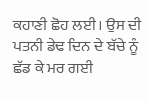ਕਹਾਣੀ ਛੋਹ ਲਈ। ਉਸ ਦੀ ਪਤਨੀ ਡੇਢ ਦਿਨ ਦੇ ਬੱਚੇ ਨੂੰ ਛੱਡ ਕੇ ਮਰ ਗਈ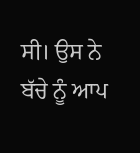ਸੀ। ਉਸ ਨੇ ਬੱਚੇ ਨੂੰ ਆਪ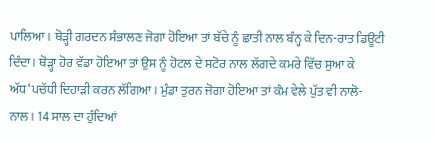ਪਾਲਿਆ। ਥੋੜ੍ਹੀ ਗਰਦਨ ਸੰਭਾਲਣ ਜੋਗਾ ਹੋਇਆ ਤਾਂ ਬੱਚੇ ਨੂੰ ਛਾਤੀ ਨਾਲ ਬੰਨ੍ਹ ਕੇ ਦਿਨ-ਰਾਤ ਡਿਊਟੀ ਦਿੰਦਾ। ਥੋੜ੍ਹਾ ਹੋਰ ਵੱਡਾ ਹੋਇਆ ਤਾਂ ਉਸ ਨੂੰ ਹੋਟਲ ਦੇ ਸਟੋਰ ਨਾਲ ਲੱਗਦੇ ਕਮਰੇ ਵਿੱਚ ਸੁਆ ਕੇ ਅੱਧ‘ਪਚੱਧੀ ਦਿਹਾੜੀ ਕਰਨ ਲੱਗਿਆ। ਮੁੰਡਾ ਤੁਰਨ ਜੋਗਾ ਹੋਇਆ ਤਾਂ ਕੰਮ ਵੇਲੇ ਪੁੱਤ ਵੀ ਨਾਲੋ-ਨਾਲ। 14 ਸਾਲ ਦਾ ਹੁੰਦਿਆਂ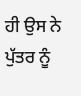ਹੀ ਉਸ ਨੇ ਪੁੱਤਰ ਨੂੰ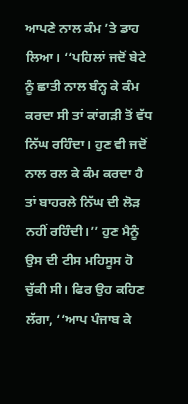ਆਪਣੇ ਨਾਲ ਕੰਮ ’ਤੇ ਡਾਹ ਲਿਆ। ‘‘ਪਹਿਲਾਂ ਜਦੋਂ ਬੇਟੇ ਨੂੰ ਛਾਤੀ ਨਾਲ ਬੰਨ੍ਹ ਕੇ ਕੰਮ ਕਰਦਾ ਸੀ ਤਾਂ ਕਾਂਗੜੀ ਤੋਂ ਵੱਧ ਨਿੱਘ ਰਹਿੰਦਾ। ਹੁਣ ਵੀ ਜਦੋਂ ਨਾਲ ਰਲ ਕੇ ਕੰਮ ਕਰਦਾ ਹੈ ਤਾਂ ਬਾਹਰਲੇ ਨਿੱਘ ਦੀ ਲੋੜ ਨਹੀਂ ਰਹਿੰਦੀ।’’ ਹੁਣ ਮੈਨੂੰ ਉਸ ਦੀ ਟੀਸ ਮਹਿਸੂਸ ਹੋ ਚੁੱਕੀ ਸੀ। ਫਿਰ ਉਹ ਕਹਿਣ ਲੱਗਾ, ‘‘ਆਪ ਪੰਜਾਬ ਕੇ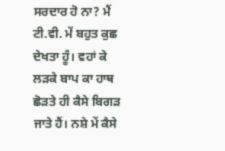ਸਰਦਾਰ ਹੋ ਨਾ? ਮੈਂ ਟੀ.ਵੀ. ਮੇਂ ਬਹੁਤ ਕੁਛ ਦੇਖਤਾ ਹੂੰ। ਵਹਾਂ ਕੇ ਲੜਕੇ ਬਾਪ ਕਾ ਹਾਥ ਛੋੜਤੇ ਹੀ ਕੈਸੇ ਬਿਗੜ ਜਾਤੇ ਹੈਂ। ਨਸ਼ੇ ਮੇਂ ਕੈਸੇ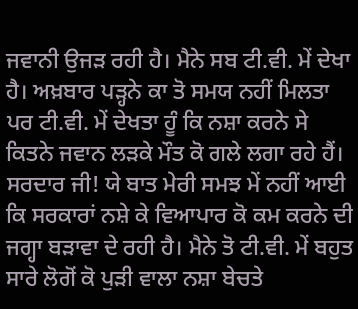ਜਵਾਨੀ ਉਜੜ ਰਹੀ ਹੈ। ਮੈਨੇ ਸਬ ਟੀ.ਵੀ. ਮੇਂ ਦੇਖਾ ਹੈ। ਅਖ਼ਬਾਰ ਪੜ੍ਹਨੇ ਕਾ ਤੋ ਸਮਯ ਨਹੀਂ ਮਿਲਤਾ ਪਰ ਟੀ.ਵੀ. ਮੇਂ ਦੇਖਤਾ ਹੂੰ ਕਿ ਨਸ਼ਾ ਕਰਨੇ ਸੇ ਕਿਤਨੇ ਜਵਾਨ ਲੜਕੇ ਮੌਤ ਕੋ ਗਲੇ ਲਗਾ ਰਹੇ ਹੈਂ। ਸਰਦਾਰ ਜੀ! ਯੇ ਬਾਤ ਮੇਰੀ ਸਮਝ ਮੇਂ ਨਹੀਂ ਆਈ ਕਿ ਸਰਕਾਰਾਂ ਨਸ਼ੇ ਕੇ ਵਿਆਪਾਰ ਕੋ ਕਮ ਕਰਨੇ ਦੀ ਜਗ੍ਹਾ ਬੜਾਵਾ ਦੇ ਰਹੀ ਹੈ। ਮੈਨੇ ਤੋ ਟੀ.ਵੀ. ਮੇਂ ਬਹੁਤ ਸਾਰੇ ਲੋਗੋਂ ਕੋ ਪੁੜੀ ਵਾਲਾ ਨਸ਼ਾ ਬੇਚਤੇ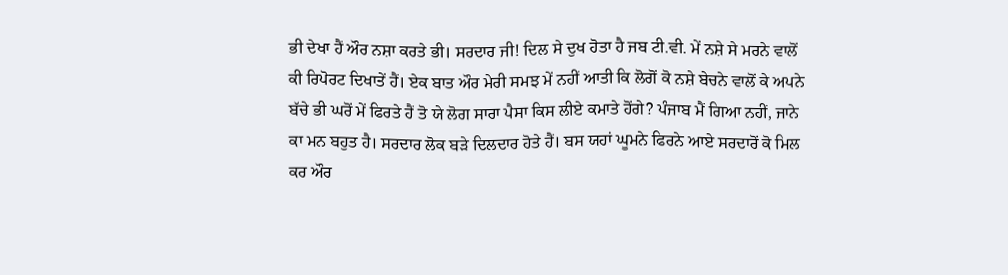ਭੀ ਦੇਖਾ ਹੈਂ ਔਰ ਨਸ਼ਾ ਕਰਤੇ ਭੀ। ਸਰਦਾਰ ਜੀ! ਦਿਲ ਸੇ ਦੁਖ ਹੋਤਾ ਹੈ ਜਬ ਟੀ.ਵੀ. ਮੇਂ ਨਸ਼ੇ ਸੇ ਮਰਨੇ ਵਾਲੋਂ ਕੀ ਰਿਪੋਰਟ ਦਿਖਾਤੇਂ ਹੈਂ। ਏਕ ਬਾਤ ਔਰ ਮੇਰੀ ਸਮਝ ਮੇਂ ਨਹੀਂ ਆਤੀ ਕਿ ਲੋਗੋਂ ਕੋ ਨਸ਼ੇ ਬੇਚਨੇ ਵਾਲੋਂ ਕੇ ਅਪਨੇ ਬੱਚੇ ਭੀ ਘਰੋਂ ਮੇਂ ਫਿਰਤੇ ਹੈਂ ਤੋ ਯੇ ਲੋਗ ਸਾਰਾ ਪੈਸਾ ਕਿਸ ਲੀਏ ਕਮਾਤੇ ਹੋਂਗੇ? ਪੰਜਾਬ ਮੈਂ ਗਿਆ ਨਹੀਂ, ਜਾਨੇ ਕਾ ਮਨ ਬਹੁਤ ਹੈ। ਸਰਦਾਰ ਲੋਕ ਬੜੇ ਦਿਲਦਾਰ ਹੋਤੇ ਹੈਂ। ਬਸ ਯਹਾਂ ਘੂਮਨੇ ਫਿਰਨੇ ਆਏ ਸਰਦਾਰੋਂ ਕੋ ਮਿਲ ਕਰ ਔਰ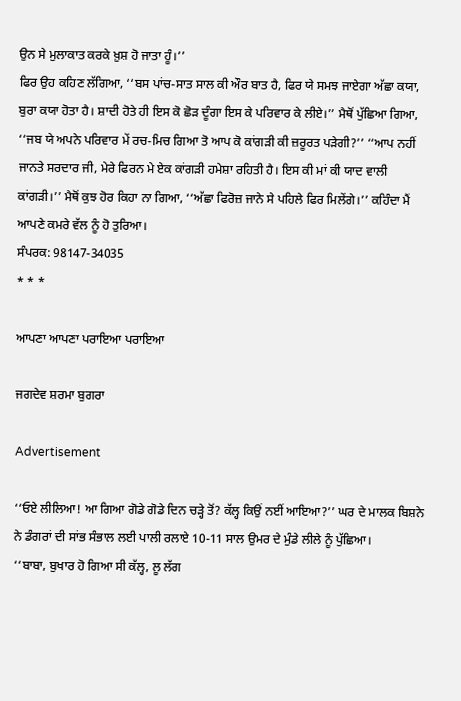ਉਨ ਸੇ ਮੁਲਾਕਾਤ ਕਰਕੇ ਖ਼ੁਸ਼ ਹੋ ਜਾਤਾ ਹੂੰ।’’
ਫਿਰ ਉਹ ਕਹਿਣ ਲੱਗਿਆ, ‘‘ਬਸ ਪਾਂਚ-ਸਾਤ ਸਾਲ ਕੀ ਔਰ ਬਾਤ ਹੈ, ਫਿਰ ਯੇ ਸਮਝ ਜਾਏਗਾ ਅੱਛਾ ਕਯਾ, ਬੁਰਾ ਕਯਾ ਹੋਤਾ ਹੈ। ਸ਼ਾਦੀ ਹੋਤੇ ਹੀ ਇਸ ਕੋ ਛੋੜ ਦੂੰਗਾ ਇਸ ਕੇ ਪਰਿਵਾਰ ਕੇ ਲੀਏ।’’ ਮੈਥੋਂ ਪੁੱਛਿਆ ਗਿਆ, ‘‘ਜਬ ਯੇ ਅਪਨੇ ਪਰਿਵਾਰ ਮੇਂ ਰਚ-ਮਿਚ ਗਿਆ ਤੋ ਆਪ ਕੋ ਕਾਂਗੜੀ ਕੀ ਜ਼ਰੂਰਤ ਪੜੇਗੀ?’’ ‘‘ਆਪ ਨਹੀਂ ਜਾਨਤੇ ਸਰਦਾਰ ਜੀ, ਮੇਰੇ ਫਿਰਨ ਮੇ ਏਕ ਕਾਂਗੜੀ ਹਮੇਸ਼ਾ ਰਹਿਤੀ ਹੈ। ਇਸ ਕੀ ਮਾਂ ਕੀ ਯਾਦ ਵਾਲੀ ਕਾਂਗੜੀ।’’ ਮੈਥੋਂ ਕੁਝ ਹੋਰ ਕਿਹਾ ਨਾ ਗਿਆ, ‘‘ਅੱਛਾ ਫਿਰੋਜ਼ ਜਾਨੇ ਸੇ ਪਹਿਲੇ ਫਿਰ ਮਿਲੇਂਗੇ।’’ ਕਹਿੰਦਾ ਮੈਂ ਆਪਣੇ ਕਮਰੇ ਵੱਲ ਨੂੰ ਹੋ ਤੁਰਿਆ।
ਸੰਪਰਕ: 98147-34035
* * *

ਆਪਣਾ ਆਪਣਾ ਪਰਾਇਆ ਪਰਾਇਆ

ਜਗਦੇਵ ਸ਼ਰਮਾ ਬੁਗਰਾ

Advertisement

‘‘ਓਏ ਲੀਲਿਆ! ਆ ਗਿਆ ਗੋਡੇ ਗੋਡੇ ਦਿਨ ਚੜ੍ਹੇ ਤੋਂ? ਕੱਲ੍ਹ ਕਿਉਂ ਨਈਂ ਆਇਆ?’’ ਘਰ ਦੇ ਮਾਲਕ ਬਿਸ਼ਨੇ ਨੇ ਡੰਗਰਾਂ ਦੀ ਸਾਂਭ ਸੰਭਾਲ ਲਈ ਪਾਲੀ ਰਲਾਏ 10-11 ਸਾਲ ਉਮਰ ਦੇ ਮੁੰਡੇ ਲੀਲੇ ਨੂੰ ਪੁੱਛਿਆ।
‘‘ਬਾਬਾ, ਬੁਖਾਰ ਹੋ ਗਿਆ ਸੀ ਕੱਲ੍ਹ, ਲੂ ਲੱਗ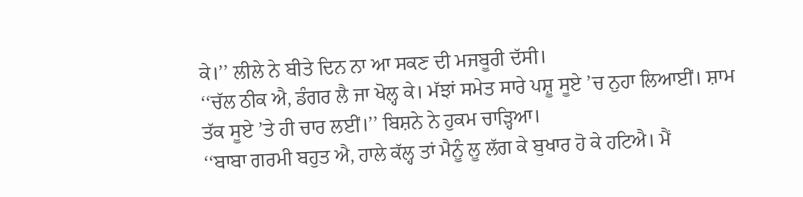ਕੇ।’’ ਲੀਲੇ ਨੇ ਬੀਤੇ ਦਿਨ ਨਾ ਆ ਸਕਣ ਦੀ ਮਜਬੂਰੀ ਦੱਸੀ।
‘‘ਚੱਲ ਠੀਕ ਐ, ਡੰਗਰ ਲੈ ਜਾ ਖੋਲ੍ਹ ਕੇ। ਮੱਝਾਂ ਸਮੇਤ ਸਾਰੇ ਪਸ਼ੂ ਸੂਏ ’ਚ ਨੁਹਾ ਲਿਆਈਂ। ਸ਼ਾਮ ਤੱਕ ਸੂਏ ’ਤੇ ਹੀ ਚਾਰ ਲਈਂ।’’ ਬਿਸ਼ਨੇ ਨੇ ਹੁਕਮ ਚਾੜ੍ਹਿਆ।
‘‘ਬਾਬਾ ਗਰਮੀ ਬਹੁਤ ਐ, ਹਾਲੇ ਕੱਲ੍ਹ ਤਾਂ ਮੈਨੂੰ ਲੂ ਲੱਗ ਕੇ ਬੁਖਾਰ ਹੋ ਕੇ ਹਟਿਐ। ਮੈਂ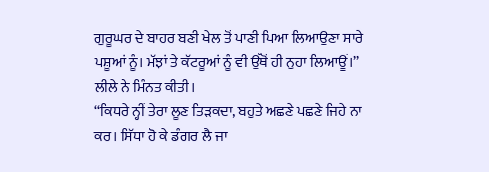ਗੁਰੂਘਰ ਦੇ ਬਾਹਰ ਬਣੀ ਖੇਲ ਤੋਂ ਪਾਣੀ ਪਿਆ ਲਿਆਉਣਾ ਸਾਰੇ ਪਸ਼ੂਆਂ ਨੂੰ। ਮੱਝਾਂ ਤੇ ਕੱਟਰੂਆਂ ਨੂੰ ਵੀ ਉੱਥੋਂ ਹੀ ਨੁਹਾ ਲਿਆਊਂ।’’ ਲੀਲੇ ਨੇ ਮਿੰਨਤ ਕੀਤੀ।
‘‘ਕਿਧਰੇ ਨ੍ਹੀਂ ਤੇਰਾ ਲੂਣ ਤਿੜਕਦਾ, ਬਹੁਤੇ ਅਛਣੇ ਪਛਣੇ ਜਿਹੇ ਨਾ ਕਰ। ਸਿੱਧਾ ਹੋ ਕੇ ਡੰਗਰ ਲੈ ਜਾ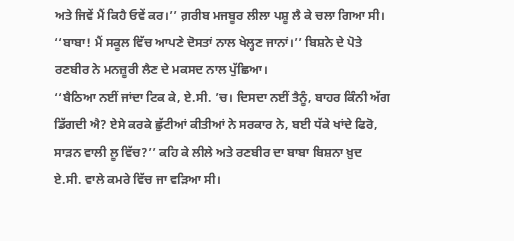ਅਤੇ ਜਿਵੇਂ ਮੈਂ ਕਿਹੈ ਓਵੇਂ ਕਰ।’’ ਗ਼ਰੀਬ ਮਜਬੂਰ ਲੀਲਾ ਪਸ਼ੂ ਲੈ ਕੇ ਚਲਾ ਗਿਆ ਸੀ।
‘‘ਬਾਬਾ! ਮੈਂ ਸਕੂਲ ਵਿੱਚ ਆਪਣੇ ਦੋਸਤਾਂ ਨਾਲ ਖੇਲ੍ਹਣ ਜਾਨਾਂ।’’ ਬਿਸ਼ਨੇ ਦੇ ਪੋਤੇ ਰਣਬੀਰ ਨੇ ਮਨਜ਼ੂਰੀ ਲੈਣ ਦੇ ਮਕਸਦ ਨਾਲ ਪੁੱਛਿਆ।
‘‘ਬੈਠਿਆ ਨਈਂ ਜਾਂਦਾ ਟਿਕ ਕੇ, ਏ.ਸੀ. ’ਚ। ਦਿਸਦਾ ਨਈਂ ਤੈਨੂੰ, ਬਾਹਰ ਕਿੰਨੀ ਅੱਗ ਡਿੱਗਦੀ ਐ? ਏਸੇ ਕਰਕੇ ਛੁੱਟੀਆਂ ਕੀਤੀਆਂ ਨੇ ਸਰਕਾਰ ਨੇ, ਬਈ ਧੱਕੇ ਖਾਂਦੇ ਫਿਰੋ, ਸਾੜਨ ਵਾਲੀ ਲੂ ਵਿੱਚ?’’ ਕਹਿ ਕੇ ਲੀਲੇ ਅਤੇ ਰਣਬੀਰ ਦਾ ਬਾਬਾ ਬਿਸ਼ਨਾ ਖ਼ੁਦ ਏ.ਸੀ. ਵਾਲੇ ਕਮਰੇ ਵਿੱਚ ਜਾ ਵੜਿਆ ਸੀ।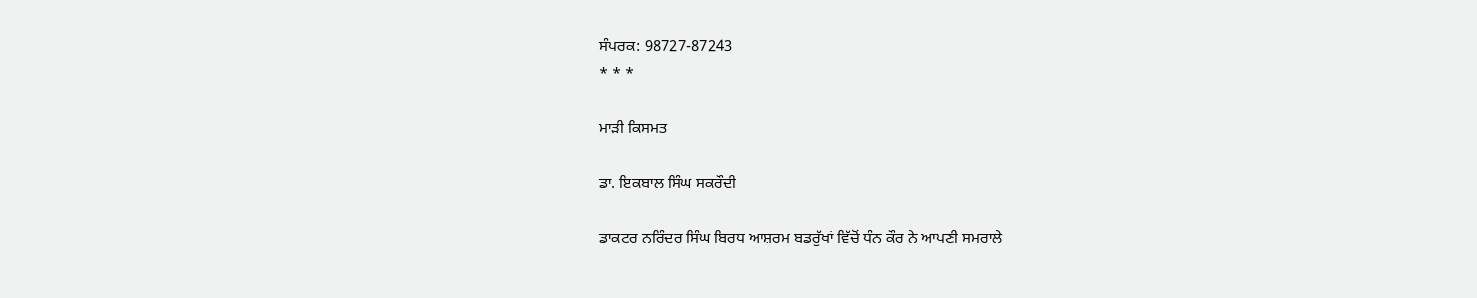ਸੰਪਰਕ: 98727-87243
* * *

ਮਾੜੀ ਕਿਸਮਤ

ਡਾ. ਇਕਬਾਲ ਸਿੰਘ ਸਕਰੌਦੀ

ਡਾਕਟਰ ਨਰਿੰਦਰ ਸਿੰਘ ਬਿਰਧ ਆਸ਼ਰਮ ਬਡਰੁੱਖਾਂ ਵਿੱਚੋਂ ਧੰਨ ਕੌਰ ਨੇ ਆਪਣੀ ਸਮਰਾਲੇ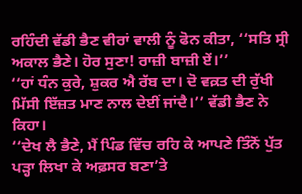ਰਹਿੰਦੀ ਵੱਡੀ ਭੈਣ ਵੀਰਾਂ ਵਾਲੀ ਨੂੰ ਫੋਨ ਕੀਤਾ, ‘‘ਸਤਿ ਸ੍ਰੀ ਅਕਾਲ ਭੈਣੇ। ਹੋਰ ਸੁਣਾ! ਰਾਜ਼ੀ ਬਾਜ਼ੀ ਏਂ।’’
‘‘ਹਾਂ ਧੰਨ ਕੁਰੇ, ਸ਼ੁਕਰ ਐ ਰੱਬ ਦਾ। ਦੋ ਵਕ਼ਤ ਦੀ ਰੁੱਖੀ ਮਿੱਸੀ ਇੱਜ਼ਤ ਮਾਣ ਨਾਲ ਦੇਈਂ ਜਾਂਦੈ।’’ ਵੱਡੀ ਭੈਣ ਨੇ ਕਿਹਾ।
‘‘ਦੇਖ ਲੈ ਭੈਣੇ, ਮੈਂ ਪਿੰਡ ਵਿੱਚ ਰਹਿ ਕੇ ਆਪਣੇ ਤਿੰਨੋਂ ਪੁੱਤ ਪੜ੍ਹਾ ਲਿਖਾ ਕੇ ਅਫ਼ਸਰ ਬਣਾ’ਤੇ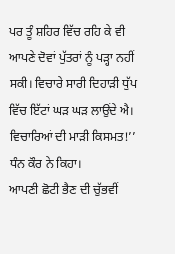ਪਰ ਤੂੰ ਸ਼ਹਿਰ ਵਿੱਚ ਰਹਿ ਕੇ ਵੀ ਆਪਣੇ ਦੋਵਾਂ ਪੁੱਤਰਾਂ ਨੂੰ ਪੜ੍ਹਾ ਨਹੀਂ ਸਕੀ। ਵਿਚਾਰੇ ਸਾਰੀ ਦਿਹਾੜੀ ਧੁੱਪ ਵਿੱਚ ਇੱਟਾਂ ਘੜ ਘੜ ਲਾਉਂਦੇ ਐ। ਵਿਚਾਰਿਆਂ ਦੀ ਮਾੜੀ ਕਿਸਮਤ!’’ ਧੰਨ ਕੌਰ ਨੇ ਕਿਹਾ।
ਆਪਣੀ ਛੋਟੀ ਭੈਣ ਦੀ ਚੁੱਭਵੀਂ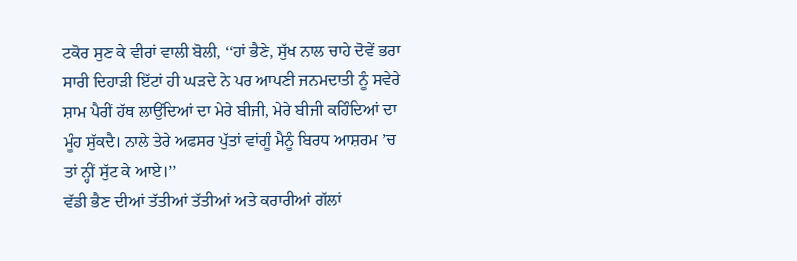ਟਕੋਰ ਸੁਣ ਕੇ ਵੀਰਾਂ ਵਾਲੀ ਬੋਲੀ, ‘‘ਹਾਂ ਭੈਣੇ, ਸੁੱਖ ਨਾਲ ਚਾਹੇ ਦੋਵੇਂ ਭਰਾ ਸਾਰੀ ਦਿਹਾੜੀ ਇੱਟਾਂ ਹੀ ਘੜਦੇ ਨੇ ਪਰ ਆਪਣੀ ਜਨਮਦਾਤੀ ਨੂੰ ਸਵੇਰੇ ਸ਼ਾਮ ਪੈਰੀਂ ਹੱਥ ਲਾਉਂਦਿਆਂ ਦਾ ਮੇਰੇ ਬੀਜੀ, ਮੇਰੇ ਬੀਜੀ ਕਹਿੰਦਿਆਂ ਦਾ ਮੂੰਹ ਸੁੱਕਦੈ। ਨਾਲੇ ਤੇਰੇ ਅਫਸਰ ਪੁੱਤਾਂ ਵਾਂਗੂੰ ਮੈਨੂੰ ਬਿਰਧ ਆਸ਼ਰਮ ’ਚ ਤਾਂ ਨ੍ਹੀਂ ਸੁੱਟ ਕੇ ਆਏ।’’
ਵੱਡੀ ਭੈਣ ਦੀਆਂ ਤੱਤੀਆਂ ਤੱਤੀਆਂ ਅਤੇ ਕਰਾਰੀਆਂ ਗੱਲਾਂ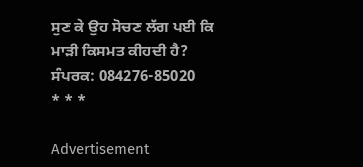ਸੁਣ ਕੇ ਉਹ ਸੋਚਣ ਲੱਗ ਪਈ ਕਿ ਮਾੜੀ ਕਿਸਮਤ ਕੀਹਦੀ ਹੈ?
ਸੰਪਰਕ: 084276-85020
* * *

Advertisement